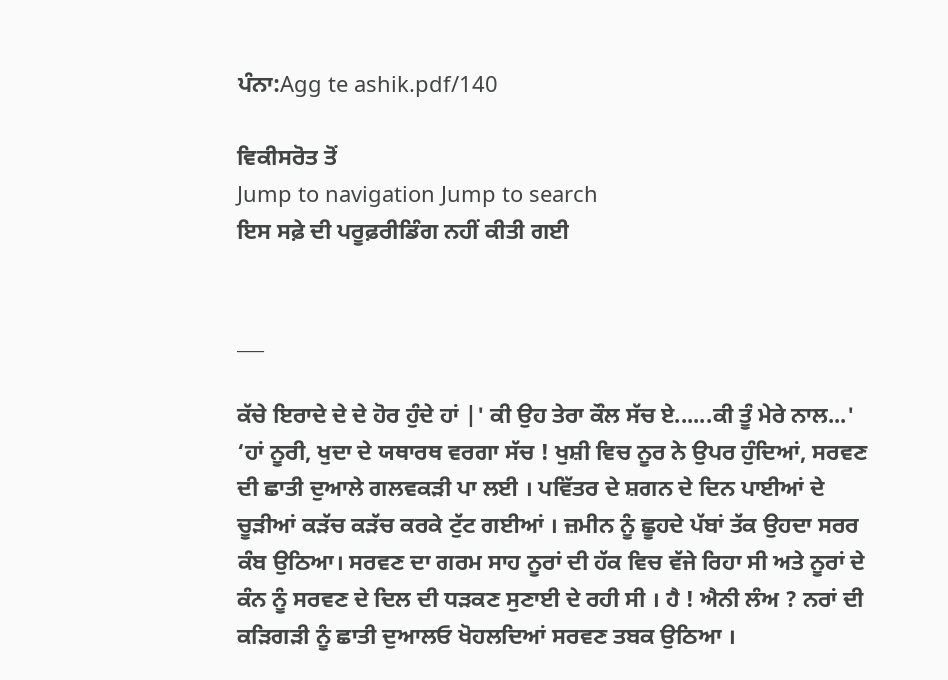ਪੰਨਾ:Agg te ashik.pdf/140

ਵਿਕੀਸਰੋਤ ਤੋਂ
Jump to navigation Jump to search
ਇਸ ਸਫ਼ੇ ਦੀ ਪਰੂਫ਼ਰੀਡਿੰਗ ਨਹੀਂ ਕੀਤੀ ਗਈ


___

ਕੱਚੇ ਇਰਾਦੇ ਦੇ ਦੇ ਹੋਰ ਹੁੰਦੇ ਹਾਂ |' ਕੀ ਉਹ ਤੇਰਾ ਕੌਲ ਸੱਚ ਏ......ਕੀ ਤੂੰ ਮੇਰੇ ਨਾਲ...' ‘ਹਾਂ ਨੂਰੀ, ਖੁਦਾ ਦੇ ਯਥਾਰਥ ਵਰਗਾ ਸੱਚ ! ਖੁਸ਼ੀ ਵਿਚ ਨੂਰ ਨੇ ਉਪਰ ਹੁੰਦਿਆਂ, ਸਰਵਣ ਦੀ ਛਾਤੀ ਦੁਆਲੇ ਗਲਵਕੜੀ ਪਾ ਲਈ । ਪਵਿੱਤਰ ਦੇ ਸ਼ਗਨ ਦੇ ਦਿਨ ਪਾਈਆਂ ਦੇ ਚੂੜੀਆਂ ਕੜੱਚ ਕੜੱਚ ਕਰਕੇ ਟੁੱਟ ਗਈਆਂ । ਜ਼ਮੀਨ ਨੂੰ ਛੂਹਦੇ ਪੱਬਾਂ ਤੱਕ ਉਹਦਾ ਸਰਰ ਕੰਬ ਉਠਿਆ। ਸਰਵਣ ਦਾ ਗਰਮ ਸਾਹ ਨੂਰਾਂ ਦੀ ਹੱਕ ਵਿਚ ਵੱਜੇ ਰਿਹਾ ਸੀ ਅਤੇ ਨੂਰਾਂ ਦੇ ਕੰਨ ਨੂੰ ਸਰਵਣ ਦੇ ਦਿਲ ਦੀ ਧੜਕਣ ਸੁਣਾਈ ਦੇ ਰਹੀ ਸੀ । ਹੈ ! ਐਨੀ ਲੰਅ ? ਨਰਾਂ ਦੀ ਕੜਿਗੜੀ ਨੂੰ ਛਾਤੀ ਦੁਆਲਓ ਖੋਹਲਦਿਆਂ ਸਰਵਣ ਤਬਕ ਉਠਿਆ ।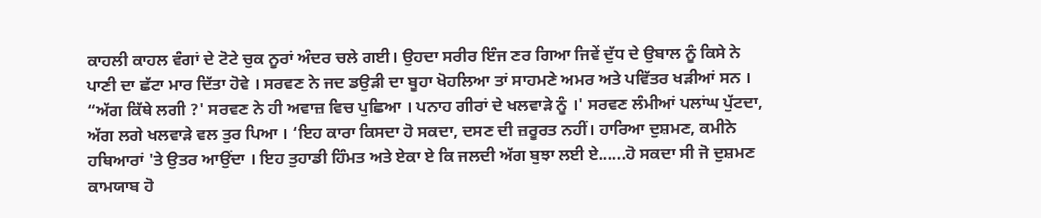ਕਾਹਲੀ ਕਾਹਲ ਵੰਗਾਂ ਦੇ ਟੋਟੇ ਚੁਕ ਨੂਰਾਂ ਅੰਦਰ ਚਲੇ ਗਈ। ਉਹਦਾ ਸਰੀਰ ਇੰਜ ਣਰ ਗਿਆ ਜਿਵੇਂ ਦੁੱਧ ਦੇ ਉਬਾਲ ਨੂੰ ਕਿਸੇ ਨੇ ਪਾਣੀ ਦਾ ਛੱਟਾ ਮਾਰ ਦਿੱਤਾ ਹੋਵੇ । ਸਰਵਣ ਨੇ ਜਦ ਡਉੜੀ ਦਾ ਬੂਹਾ ਖੋਹਲਿਆ ਤਾਂ ਸਾਹਮਣੇ ਅਮਰ ਅਤੇ ਪਵਿੱਤਰ ਖੜੀਆਂ ਸਨ । “ਅੱਗ ਕਿੱਥੇ ਲਗੀ ?' ਸਰਵਣ ਨੇ ਹੀ ਅਵਾਜ਼ ਵਿਚ ਪੁਛਿਆ । ਪਨਾਹ ਗੀਰਾਂ ਦੇ ਖਲਵਾੜੇ ਨੂੰ ।' ਸਰਵਣ ਲੰਮੀਆਂ ਪਲਾਂਘ ਪੁੱਟਦਾ, ਅੱਗ ਲਗੇ ਖਲਵਾੜੇ ਵਲ ਤੁਰ ਪਿਆ । ‘ਇਹ ਕਾਰਾ ਕਿਸਦਾ ਹੋ ਸਕਦਾ, ਦਸਣ ਦੀ ਜ਼ਰੂਰਤ ਨਹੀਂ। ਹਾਰਿਆ ਦੁਸ਼ਮਣ, ਕਮੀਨੇ ਹਥਿਆਰਾਂ 'ਤੇ ਉਤਰ ਆਉਂਦਾ । ਇਹ ਤੁਹਾਡੀ ਹਿੰਮਤ ਅਤੇ ਏਕਾ ਏ ਕਿ ਜਲਦੀ ਅੱਗ ਬੁਝਾ ਲਈ ਏ......ਹੋ ਸਕਦਾ ਸੀ ਜੋ ਦੁਸ਼ਮਣ ਕਾਮਯਾਬ ਹੋ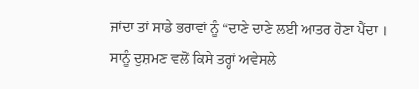ਜਾਂਦਾ ਤਾਂ ਸਾਡੇ ਭਰਾਵਾਂ ਨੂੰ “ਦਾਣੇ ਦਾਣੇ ਲਈ ਆਤਰ ਹੋਣਾ ਪੈਂਦਾ । ਸਾਨੂੰ ਦੁਸ਼ਮਣ ਵਲੋਂ ਕਿਸੇ ਤਰ੍ਹਾਂ ਅਵੇਸਲੇ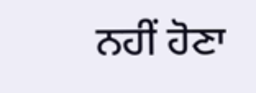ਨਹੀਂ ਹੋਣਾ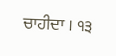ਚਾਹੀਦਾ । ੧੩